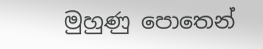මුහුණු පොතෙන්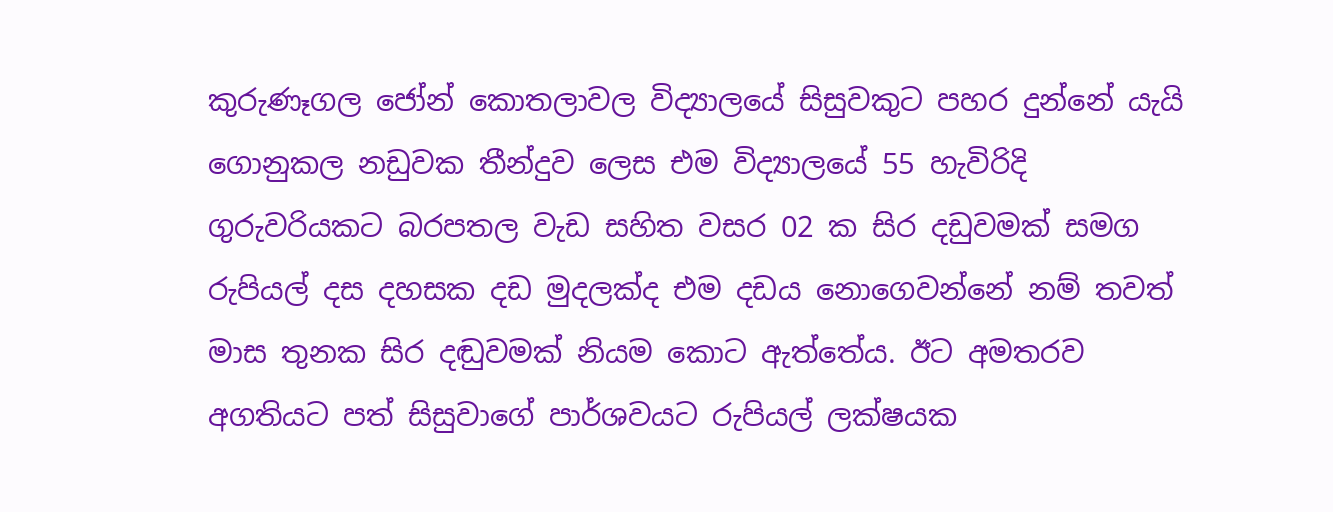කුරුණෑගල ජෝන් කොතලාවල විද්‍යාලයේ සිසුවකුට පහර දුන්නේ යැයි ගොනුකල නඩුවක තීන්දුව ලෙස එම විද්‍යාලයේ 55 හැවිරිදි ගුරුවරියකට බරපතල වැඩ සහිත වසර 02 ක සිර දඩුවමක් සමග රුපියල් දස දහසක දඩ මුදලක්ද එම දඩය නොගෙවන්නේ නම් තවත් මාස තුනක සිර දඬුවමක් නියම කොට ඇත්තේය. ඊට අමතරව අගතියට පත් සිසුවාගේ පාර්ශවයට රුපියල් ලක්ෂයක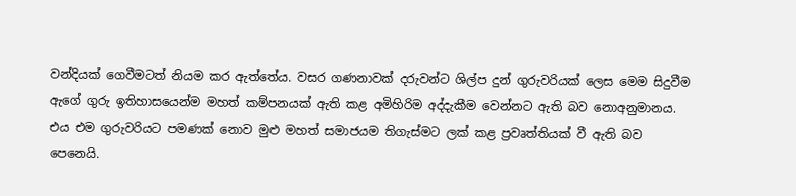වන්දියක් ගෙවීමටත් නියම කර ඇත්තේය. වසර ගණනාවක් දරුවන්ට ශිල්ප දුන් ගුරුවරියක් ලෙස මෙම සිදුවීම ඇගේ ගුරු ඉතිහාසයෙන්ම මහත් කම්පනයක් ඇති කළ අමිහිරිම අද්දැකීම වෙන්නට ඇති බව නොඅනුමානය. එය එම ගුරුවරියට පමණක් නොව මුළු මහත් සමාජයම තිගැස්මට ලක් කළ ප්‍රවෘත්තියක් වී ඇති බව පෙනෙයි.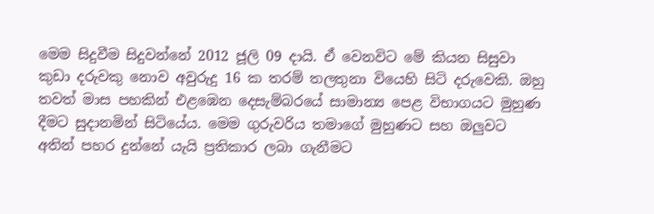මෙම සිදුවීම සිදුවන්නේ 2012 ජූලි 09 දායි. ඒ වෙනවිට මේ කියන සිසුවා කුඩා දරුවකු නොව අවුරුදු 16 ක තරම් තලතුනා වියෙහි සිටි දරුවෙකි. ඔහු තවත් මාස පහකින් එළඹෙන දෙසැම්බරයේ සාමාන්‍ය පෙළ විභාගයට මුහුණ දීමට සුදානමින් සිටියේය. මෙම ගුරුවරිය තමාගේ මුහුණට සහ ඔලුවට අතින් පහර දුන්නේ යැයි ප්‍රතිකාර ලබා ගැනීමට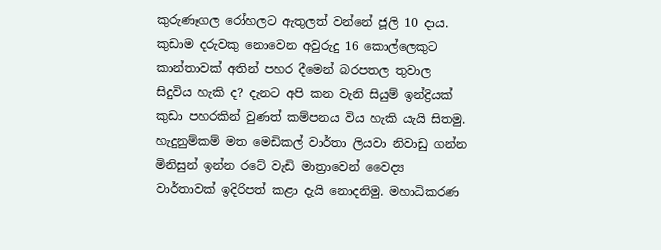කුරුණෑගල රෝහලට ඇතුලත් වන්නේ ජූලි 10 දාය. කුඩාම දරුවකු නොවෙන අවුරුදු 16 කොල්ලෙකුට කාන්තාවක් අතින් පහර දීමෙන් බරපතල තුවාල සිදුවිය හැකි ද? දැනට අපි කන වැනි සියුම් ඉන්ද්‍රියක් කුඩා පහරකින් වුණත් කම්පනය විය හැකි යැයි සිතමු. හැදුනුම්කම් මත මෙඩිකල් වාර්තා ලියවා නිවාඩු ගන්න මිනිසුන් ඉන්න රටේ වැඩි මාත්‍රාවෙන් වෛද්‍ය වාර්තාවක් ඉදිරිපත් කළා දැයි නොදනිමු. මහාධිකරණ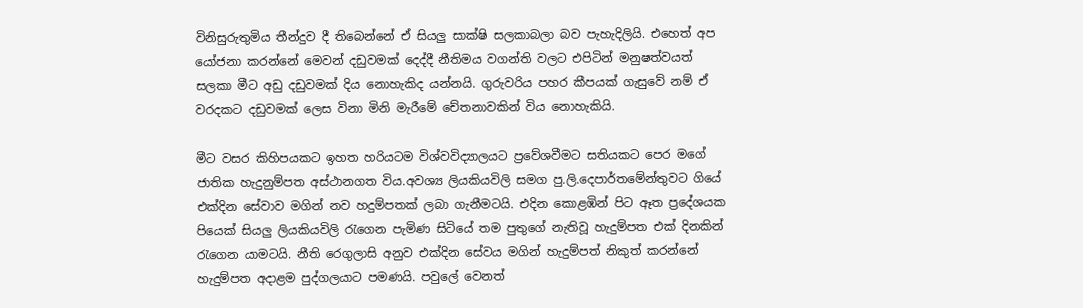විනිසුරුතුමිය තීන්දුව දී තිබෙන්නේ ඒ සියලු සාක්ෂි සලකාබලා බව පැහැදිලියි. එහෙත් අප යෝජනා කරන්නේ මෙවන් දඩුවමක් දෙද්දී නීතිමය වගන්ති වල‍ට එපිටින් මනුෂත්වයත් සලකා මීට අඩු දඩුවමක් දිය නොහැකිද යන්නයි. ගුරුවරිය පහර කීපයක් ගැසුවේ නම් ඒ වරදකට දඩුවමක් ලෙස විනා මිනි මැරීමේ චේතනාවකින් විය නොහැකියි.

මීට වසර කිහිපයකට ඉහත හරියටම විශ්වවිද්‍යාලයට ප්‍රවේශවීමට සතියකට පෙර මගේ ජාතික හැදුනුම්පත අස්ථානගත විය.අවශ්‍ය ලියකියවිලි සමග පු.ලි.දෙපාර්තමේන්තුවට ගියේ එක්දින සේවාව මගින් නව හදුම්පතක් ලබා ගැනීමටයි. එදින කොළඹින් පිට ඈත ප්‍රදේශයක පියෙක් සියලු ලියකියවිලි රැගෙන පැමිණ සිටියේ තම පුතුගේ නැතිවූ හැදුම්පත එක් දිනකින් රැගෙන යාමටයි. නීති රෙගුලාසි අනුව එක්දින සේවය මගින් හැදුම්පත් නිකුත් කරන්නේ හැදුම්පත අදාළම පුද්ගලයාට පමණයි. පවුලේ වෙනත්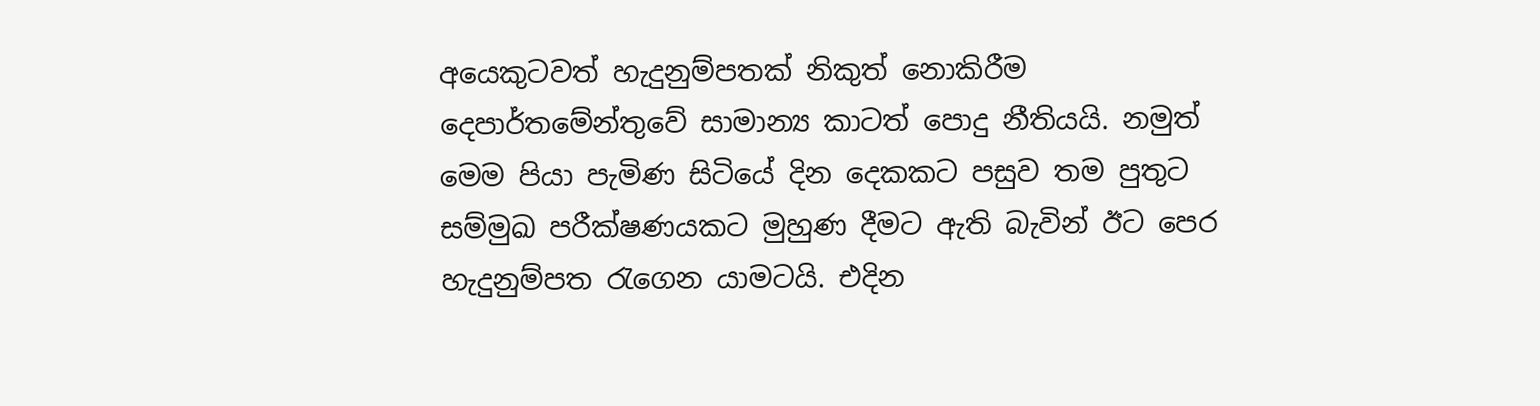අයෙකුටවත් හැදුනුම්පතක් නිකුත් නොකිරීම දෙපාර්තමේන්තුවේ සාමාන්‍ය කාටත් පොදු නීතියයි. නමුත් මෙම පියා පැමිණ සිටියේ දින දෙකකට පසුව තම පුතුට සම්මුඛ පරීක්ෂණයකට මුහුණ දීමට ඇති බැවින් ඊට පෙර හැදුනුම්පත රැගෙන යාමටයි. එදින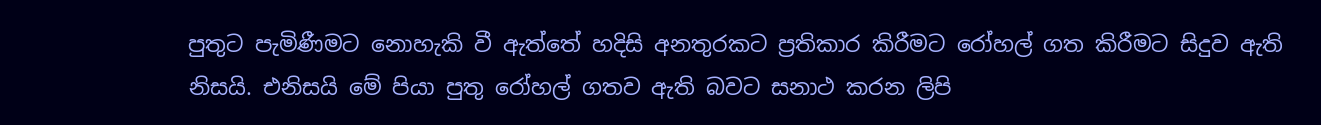පුතුට පැමිණීමට නොහැකි වී ඇත්තේ හදිසි අනතුරකට ප්‍රතිකාර කිරීමට රෝහල් ගත කිරීමට සිදුව ඇති නිසයි. එනිසයි මේ පියා පුතු රෝහල් ගතව ඇති බවට සනාථ කරන ලිපි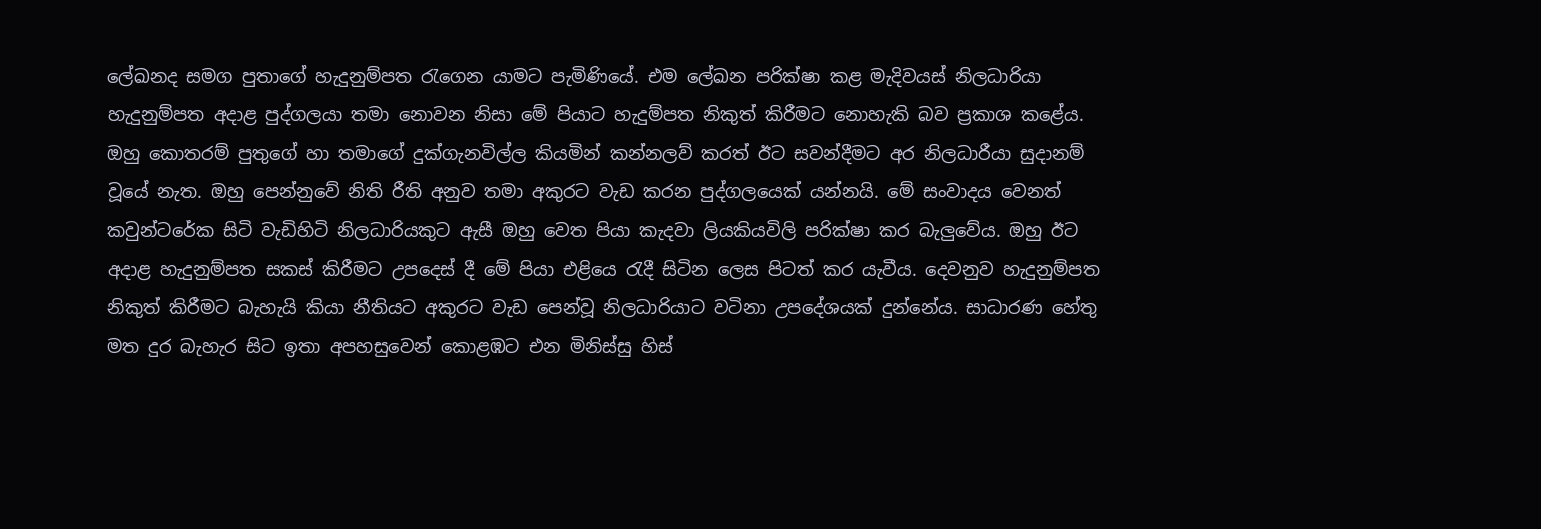ලේඛනද සමග පුතාගේ හැදුනුම්පත රැගෙන යාමට පැමිණියේ. එම ලේඛන පරික්ෂා කළ මැදිවයස් නිලධාරියා හැදුනුම්පත අදාළ පුද්ගලයා තමා නොවන නිසා මේ පියාට හැදුම්පත නිකුත් කිරීමට නොහැකි බව ප්‍රකාශ කළේය. ඔහු කොතරම් පුතුගේ හා තමාගේ දුක්ගැනවිල්ල කියමින් කන්නලව් කරත් ඊට සවන්දීමට අර නිලධාරීයා සුදානම් වූයේ නැත. ඔහු පෙන්නුවේ නිති රීති අනුව තමා අකුරට වැඩ කරන පුද්ගලයෙක් යන්නයි. මේ සංවාදය වෙනත් කවුන්ටරේක සිටි වැඩිහිටි නිලධාරියකුට ඇසී ඔහු වෙත පියා කැදවා ලියකියවිලි පරික්ෂා කර බැලුවේය. ඔහු ඊට අදාළ හැදුනුම්පත සකස් කිරීමට උපදෙස් දී මේ පියා එළියෙ රැදී සිටින ලෙස පිටත් කර යැවීය. දෙවනුව හැදුනුම්පත නිකුත් කිරීමට බැහැයි කියා නීතියට අකුරට වැඩ පෙන්වූ නිලධාරියාට වටිනා උපදේශයක් දුන්නේය. සාධාරණ හේතු මත දුර බැහැර සිට ඉතා අපහසුවෙන් කොළඹට එන මිනිස්සු හිස්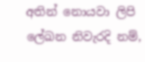අතින් නොයවා ලිපි ලේඛන නිවැරදි නම්,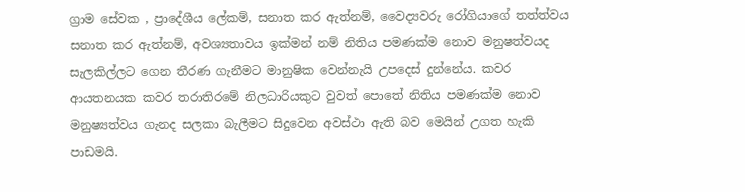ග්‍රාම සේවක , ප්‍රාදේශීය ලේකම්, සනාත කර ඇත්නම්, වෛද්‍යවරු රෝගියාගේ තත්ත්වය සනාත කර ඇත්නම්, අවශ්‍යතාවය ඉක්මන් නම් නිතිය පමණක්ම නොව මනුෂත්වයද සැලකිල්ලට ගෙන තීරණ ගැනීමට මානුෂික වෙන්නැයි උපදෙස් දුන්නේය. කවර ආයතනයක කවර තරාතිරමේ නිලධාරියකුට වුවත් පොතේ නිතිය පමණක්ම නොව මනුෂ්‍යත්වය ගැනද සලකා බැලීමට සිදුවෙන අවස්ථා ඇති බව මෙයින් උගත හැකි පාඩමයි.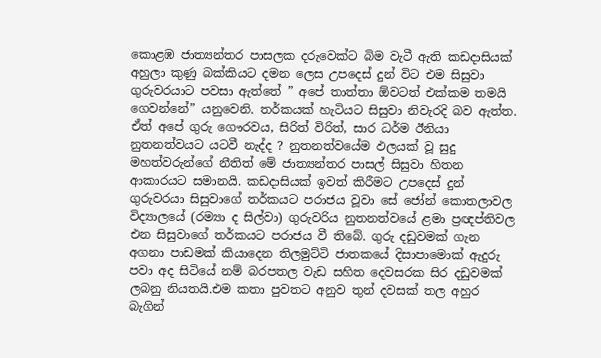කොළඹ ජාත්‍යන්තර පාසලක දරුවෙක්ට බිම වැටී ඇති කඩදාසියක් අහුලා කුණු බක්කියට දමන ලෙස උපදෙස් දුන් විට එම සිසුවා ගුරුවරයාට පවසා ඇත්තේ ” අපේ තාත්තා ඕවටත් එක්කම තමයි ගෙවන්නේ” යනුවෙනි. තර්කයක් හැටියට සිසුවා නිවැරදි බව ඇත්ත. ඒත් අපේ ගුරු ගෞරවය, සිරිත් විරිත්, සාර ධර්ම ඊනියා නුතනත්වයට යටවී නැද්ද ? නුතනත්වයේම ඵලයක් වූ සුදු මහත්වරුන්ගේ නීතිත් මේ ජාත්‍යන්තර පාසල් සිසුවා හිතන ආකාරයට සමානයි. කඩදාසියක් ඉවත් කිරීමට උපදෙස් දුන් ගුරුවරයා සිසුවාගේ තර්කයට පරාජය වූවා සේ ජෝන් කොතලාවල විද්‍යාලයේ (රම්‍යා ද සිල්වා) ගුරුවරිය නුතනත්වයේ ළමා ප්‍රඥප්තිවල එන සිසුවාගේ තර්කයට පරාජය වී තිබේ. ගුරු දඩුවමක් ගැන අගනා පාඩමක් කියාදෙන තිලමුට්ටි ජාතකයේ දිසාපාමොක් ඇදුරු පවා අද සිටියේ නම් බරපතල වැඩ සහිත දෙවසරක සිර දඩුවමක් ලබනු නියතයි.එම කතා පුවතට අනුව තුන් දවසක් තල අහුර බැගින්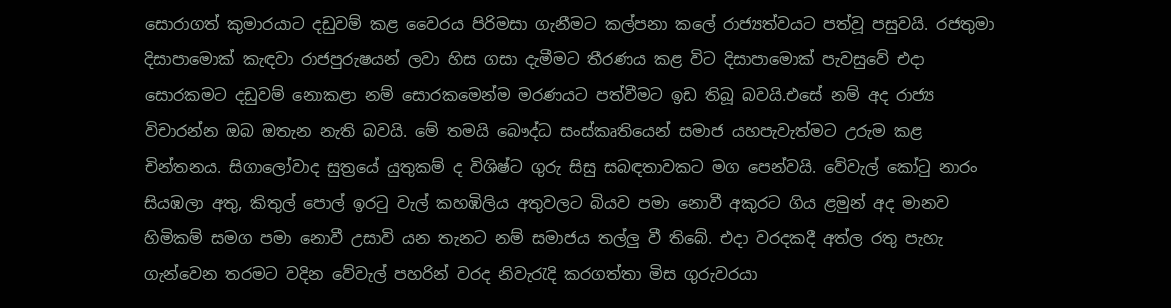සොරාගත් කුමාරයාට දඩුවම් කළ වෛරය පිරිමසා ගැනීමට කල්පනා කලේ රාජ්‍යත්වයට පත්වූ පසුවයි. රජතුමා දිසාපාමොක් කැඳවා රාජපුරුෂයන් ලවා හිස ගසා දැමීමට තීරණය කළ විට දිසාපාමොක් පැවසුවේ එදා සොරකමට දඩුවම් නොකළා නම් සොරකමෙන්ම මරණයට පත්වීමට ඉඩ තිබූ බවයි.එසේ නම් අද රාජ්‍ය විචාරන්න ඔබ ඔතැන නැති බවයි. මේ තමයි බෞද්ධ සංස්කෘතියෙන් සමාජ යහපැවැත්මට උරුම කළ චින්තනය. සිගාලෝවාද සුත්‍රයේ යුතුකම් ද විශිෂ්ට ගුරු සිසු සබඳතාවකට මග පෙන්වයි. වේවැල් කෝටු නාරං සියඹලා අතු, කිතුල් පොල් ඉරටු වැල් කහඹිලිය අතුවලට බියව පමා නොවී අකුරට ගිය ළමුන් අද මානව හිමිකම් සමග පමා නොවී උසාවි යන තැනට නම් සමාජය තල්ලු වී තිබේ. එදා වරදකදී අත්ල රතු පැහැ ගැන්වෙන තරමට වදින වේවැල් පහරින් වරද නිවැරැදි කරගත්තා මිස ගුරුවරයා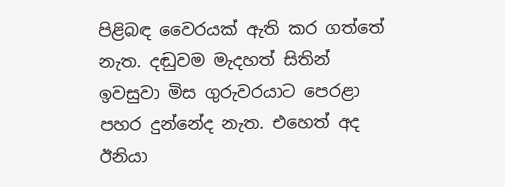පිළිබඳ වෛරයක් ඇති කර ගත්තේ නැත. දඬුවම මැදහත් සිතින් ඉවසුවා මිස ගුරුවරයාට පෙරළා පහර දුන්නේද නැත. එහෙත් අද ඊනියා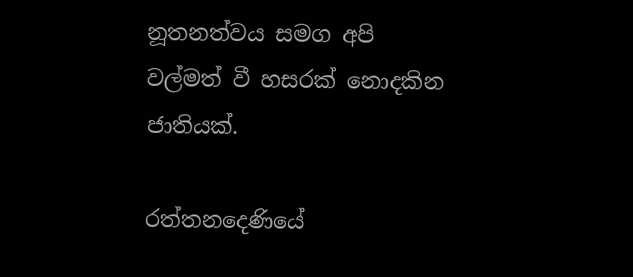නූතනත්වය සමග අපි වල්මත් වී හසරක් නොදකින ජාතියක්.

රත්තනදෙණියේ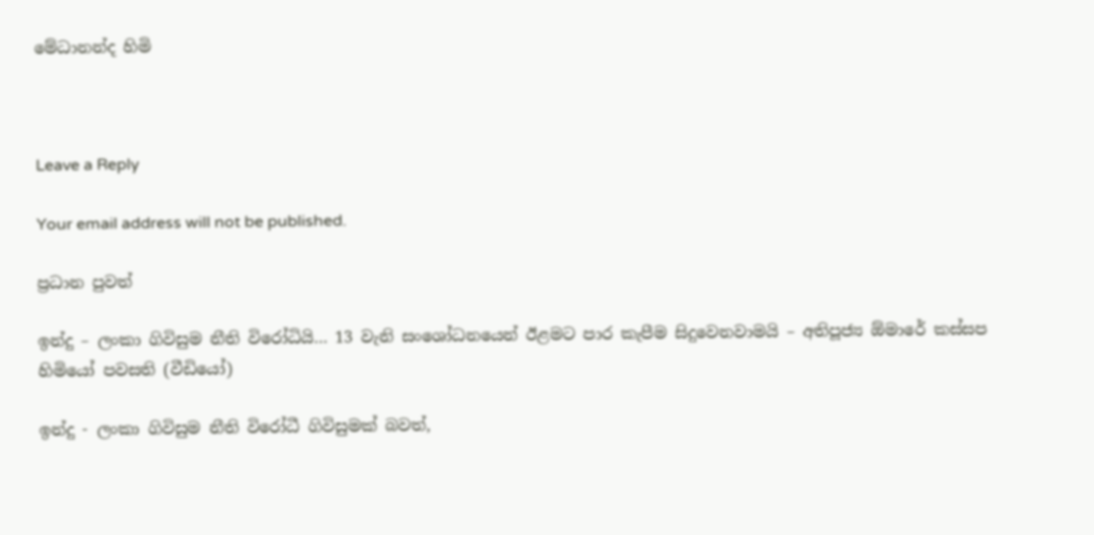මේධානන්ද හිමි



Leave a Reply

Your email address will not be published.

ප්‍රධාන පුවත්

ඉන්දු – ලංකා ගිවිසුම නීති විරෝධියි… 13 වැනි සංශෝධනයෙන් ඊළමට පාර කැපීම සිදුවෙනවාමයි – අතිපූජ්‍ය ඕමාරේ කස්සප හිමියෝ පවසති (වීඩියෝ)

ඉන්දු - ලංකා ගිවිසුම නීති විරෝධී ගිවිසුමක් බවත්,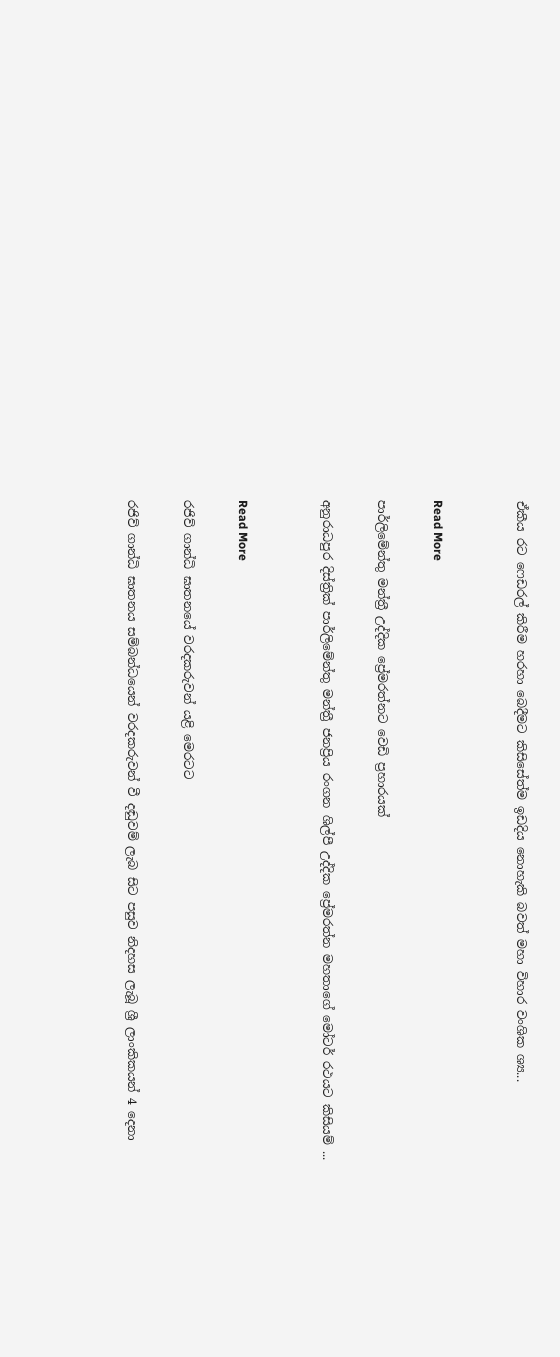ඒකීය රට ෆෙඩරල් කිරීම හරහා බෙදීමට කිසිසේත්ම ඉඩදිය නොහැකි බවත් මහා විහාර වංශික ශ්‍ය...


Read More

පාර්ලිමේන්තු මන්ත්‍රී උද්දික ප්‍රේමරත්නට වෙඩි ප්‍රහාරයක්

අනුරාධපුර දිස්ත්‍රික් පාර්ලිමේන්තු මන්ත්‍රී ජනප්‍රිය රංගන ශිල්පී උද්දික ප්‍රේමරත්න මහතාගේ මෝටර් රථයට කිසියම් ...


Read More

රජිව් ගාන්ධි ඝාතනයේ වරදකරුවන් යළි මෙරටට

රජිව් ගාන්ධි ඝාතනය සම්බන්ධයෙන් වරදකරුවන් වී දඬුවම් ලැබ සිට පසුව නිදහස ලැබූ ශ්‍රී ලාංකිකයන් 4 දෙනා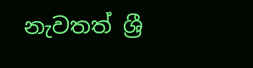නැවතත් ශ්‍රී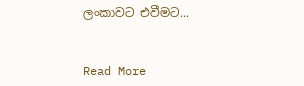ලංකාවට එවීමට...


Read More